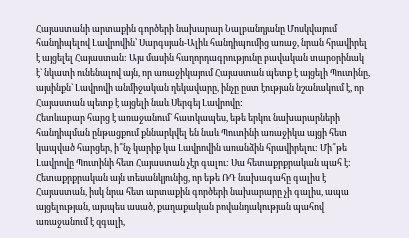Հայաստանի արտաքին գործերի նախարար Նալբանդյանը Մոսկվայում հանդիպելով Լավրովին՝ Սարգսյան-Ալիև հանդիպումից առաջ, նրան հրավիրել է այցելել Հայաստան: Այս մասին հաղորդագրությունը բավական տարօրինակ է` նկատի ունենալով այն, որ առաջիկայում Հայաստան պետք է այցելի Պուտինը, այսինքն` Լավրովի անմիջական ղեկավարը, ինչը ըստ էության նշանակում է, որ Հայաստան պետք է այցելի նաև Սերգեյ Լավրովը:
Հետևաբար հարց է առաջանում` հատկապես, եթե երկու նախարարների հանդիպման ընթացքում քննարկվել են նաև Պուտինի առաջիկա այցի հետ կապված հարցեր, ի՞նչ կարիք կա Լավրովին առանձին հրավիրելու: Մի՞թե Լավրովը Պուտինի հետ Հայաստան չէր գալու: Սա հետաքրքրական պահ է: Հետաքրքրական այն տեսանկյունից, որ եթե ՌԴ նախագահը գալիս է Հայաստան, իսկ նրա հետ արտաքին գործերի նախարարը չի գալիս, ապա այցելության, այսպես ասած, քաղաքական բովանդակության պահով առաջանում է զգալի,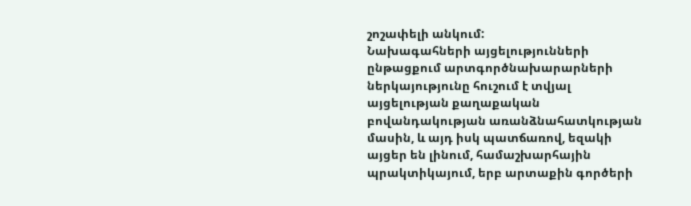շոշափելի անկում:
Նախագահների այցելությունների ընթացքում արտգործնախարարների ներկայությունը հուշում է տվյալ այցելության քաղաքական բովանդակության առանձնահատկության մասին, և այդ իսկ պատճառով, եզակի այցեր են լինում, համաշխարհային պրակտիկայում, երբ արտաքին գործերի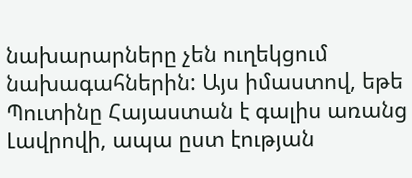նախարարները չեն ուղեկցում նախագահներին: Այս իմաստով, եթե Պուտինը Հայաստան է գալիս առանց Լավրովի, ապա ըստ էության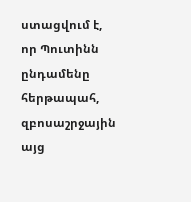ստացվում է, որ Պուտինն ընդամենը հերթապահ, զբոսաշրջային այց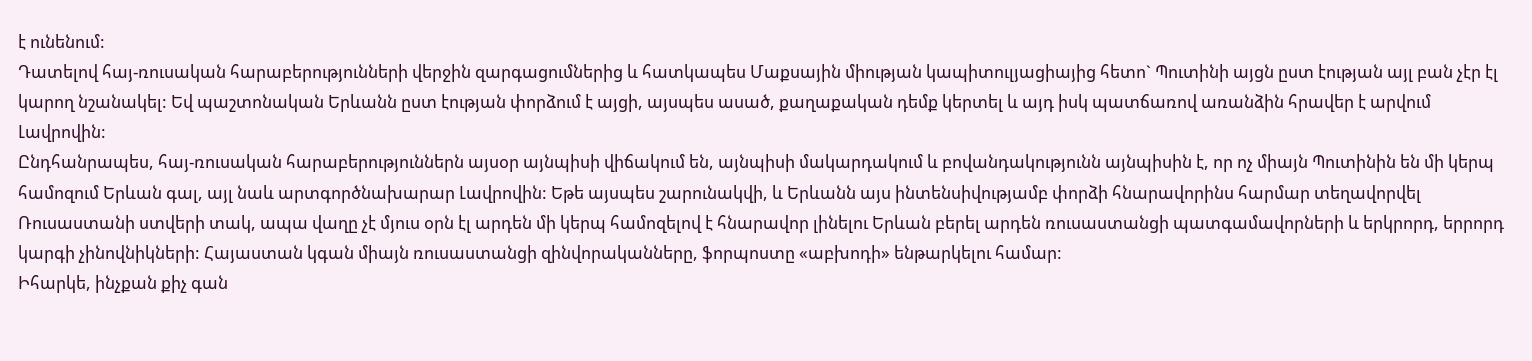է ունենում:
Դատելով հայ-ռուսական հարաբերությունների վերջին զարգացումներից և հատկապես Մաքսային միության կապիտուլյացիայից հետո` Պուտինի այցն ըստ էության այլ բան չէր էլ կարող նշանակել: Եվ պաշտոնական Երևանն ըստ էության փորձում է այցի, այսպես ասած, քաղաքական դեմք կերտել և այդ իսկ պատճառով առանձին հրավեր է արվում Լավրովին:
Ընդհանրապես, հայ-ռուսական հարաբերություններն այսօր այնպիսի վիճակում են, այնպիսի մակարդակում և բովանդակությունն այնպիսին է, որ ոչ միայն Պուտինին են մի կերպ համոզում Երևան գալ, այլ նաև արտգործնախարար Լավրովին: Եթե այսպես շարունակվի, և Երևանն այս ինտենսիվությամբ փորձի հնարավորինս հարմար տեղավորվել Ռուսաստանի ստվերի տակ, ապա վաղը չէ մյուս օրն էլ արդեն մի կերպ համոզելով է հնարավոր լինելու Երևան բերել արդեն ռուսաստանցի պատգամավորների և երկրորդ, երրորդ կարգի չինովնիկների: Հայաստան կգան միայն ռուսաստանցի զինվորականները, ֆորպոստը «աբխոդի» ենթարկելու համար:
Իհարկե, ինչքան քիչ գան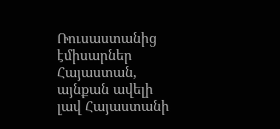Ռուսաստանից էմիսարներ Հայաստան, այնքան ավելի լավ Հայաստանի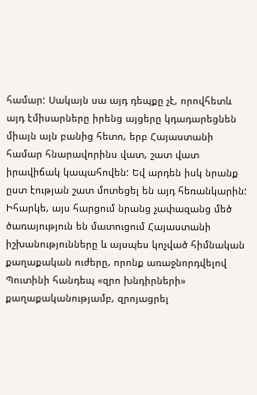համար: Սակայն սա այդ դեպքը չէ, որովհետև այդ էմիսարները իրենց այցերը կդադարեցնեն միայն այն բանից հետո, երբ Հայաստանի համար հնարավորինս վատ, շատ վատ իրավիճակ կապահովեն: Եվ արդեն իսկ նրանք ըստ էության շատ մոտեցել են այդ հեռանկարին: Իհարկե, այս հարցում նրանց չափազանց մեծ ծառայություն են մատուցում Հայաստանի իշխանությունները և այսպես կոչված հիմնական քաղաքական ուժերը, որոնք առաջնորդվելով Պուտինի հանդեպ «զրո խնդիրների» քաղաքականությամբ, զրոյացրել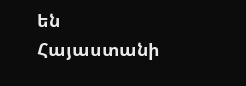են Հայաստանի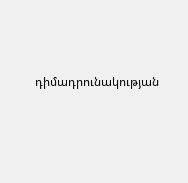դիմադրունակության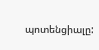պոտենցիալը: